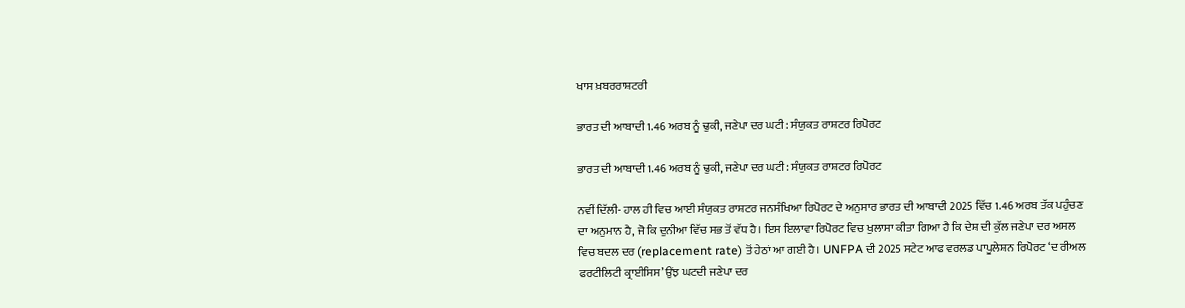ਖਾਸ ਖ਼ਬਰਰਾਸ਼ਟਰੀ

ਭਾਰਤ ਦੀ ਆਬਾਦੀ 1.46 ਅਰਬ ਨੂੰ ਢੁਕੀ, ਜਣੇਪਾ ਦਰ ਘਟੀ: ਸੰਯੁਕਤ ਰਾਸ਼ਟਰ ਰਿਪੋਰਟ

ਭਾਰਤ ਦੀ ਆਬਾਦੀ 1.46 ਅਰਬ ਨੂੰ ਢੁਕੀ, ਜਣੇਪਾ ਦਰ ਘਟੀ: ਸੰਯੁਕਤ ਰਾਸ਼ਟਰ ਰਿਪੋਰਟ

ਨਵੀਂ ਦਿੱਲੀ- ਹਾਲ ਹੀ ਵਿਚ ਆਈ ਸੰਯੁਕਤ ਰਾਸ਼ਟਰ ਜਨਸੰਖਿਆ ਰਿਪੋਰਟ ਦੇ ਅਨੁਸਾਰ ਭਾਰਤ ਦੀ ਆਬਾਦੀ 2025 ਵਿੱਚ 1.46 ਅਰਬ ਤੱਕ ਪਹੁੰਚਣ ਦਾ ਅਨੁਮਾਨ ਹੈ, ਜੋ ਕਿ ਦੁਨੀਆ ਵਿੱਚ ਸਭ ਤੋਂ ਵੱਧ ਹੈ। ਇਸ ਇਲਾਵਾ ਰਿਪੋਰਟ ਵਿਚ ਖੁਲਾਸਾ ਕੀਤਾ ਗਿਆ ਹੈ ਕਿ ਦੇਸ਼ ਦੀ ਕੁੱਲ ਜਣੇਪਾ ਦਰ ਅਸਲ ਵਿਚ ਬਦਲ ਦਰ (replacement rate) ਤੋਂ ਹੇਠਾਂ ਆ ਗਈ ਹੈ। UNFPA ਦੀ 2025 ਸਟੇਟ ਆਫ ਵਰਲਡ ਪਾਪੂਲੇਸ਼ਨ ਰਿਪੋਰਟ ‘ਦ ਰੀਅਲ ਫਰਟੀਲਿਟੀ ਕ੍ਰਾਈਸਿਸ’ ਉਂਝ ਘਟਦੀ ਜਣੇਪਾ ਦਰ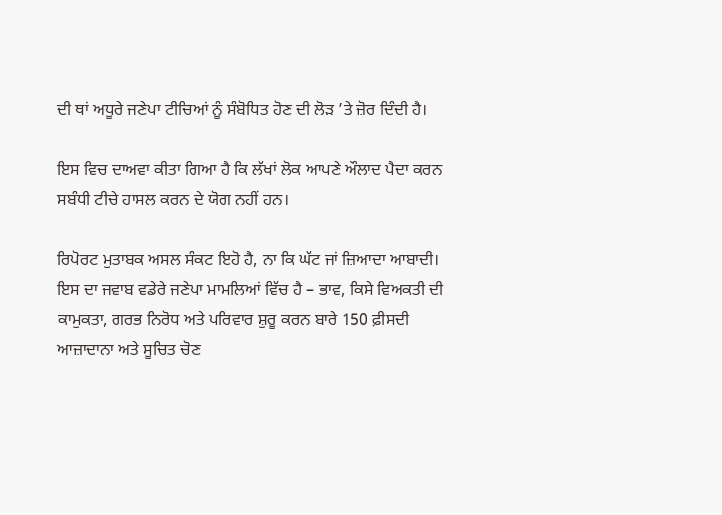ਦੀ ਥਾਂ ਅਧੂਰੇ ਜਣੇਪਾ ਟੀਚਿਆਂ ਨੂੰ ਸੰਬੋਧਿਤ ਹੋਣ ਦੀ ਲੋੜ ’ਤੇ ਜ਼ੋਰ ਦਿੰਦੀ ਹੈ।

ਇਸ ਵਿਚ ਦਾਅਵਾ ਕੀਤਾ ਗਿਆ ਹੈ ਕਿ ਲੱਖਾਂ ਲੋਕ ਆਪਣੇ ਔਲਾਦ ਪੈਦਾ ਕਰਨ ਸਬੰਧੀ ਟੀਚੇ ਹਾਸਲ ਕਰਨ ਦੇ ਯੋਗ ਨਹੀਂ ਹਨ।

ਰਿਪੋਰਟ ਮੁਤਾਬਕ ਅਸਲ ਸੰਕਟ ਇਹੋ ਹੈ, ਨਾ ਕਿ ਘੱਟ ਜਾਂ ਜ਼ਿਆਦਾ ਆਬਾਦੀ। ਇਸ ਦਾ ਜਵਾਬ ਵਡੇਰੇ ਜਣੇਪਾ ਮਾਮਲਿਆਂ ਵਿੱਚ ਹੈ – ਭਾਵ, ਕਿਸੇ ਵਿਅਕਤੀ ਦੀ ਕਾਮੁਕਤਾ, ਗਰਭ ਨਿਰੋਧ ਅਤੇ ਪਰਿਵਾਰ ਸ਼ੁਰੂ ਕਰਨ ਬਾਰੇ 150 ਫ਼ੀਸਦੀ ਆਜ਼ਾਦਾਨਾ ਅਤੇ ਸੂਚਿਤ ਚੋਣ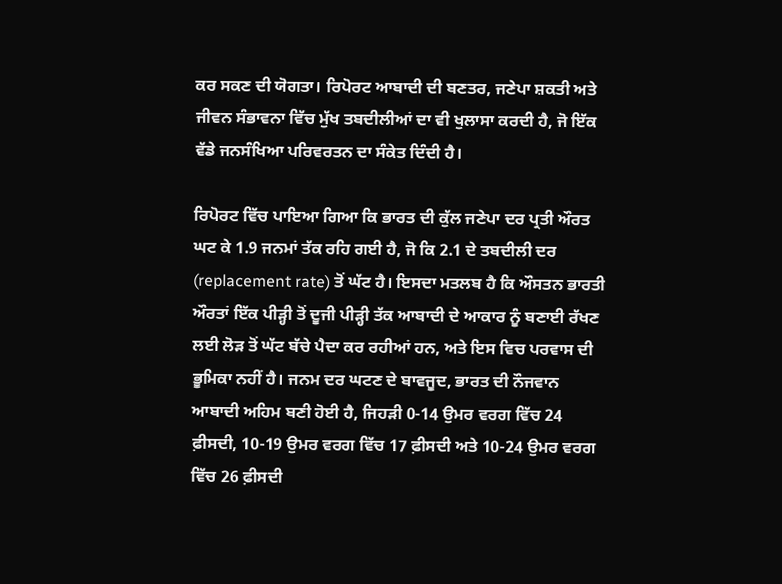ਕਰ ਸਕਣ ਦੀ ਯੋਗਤਾ। ਰਿਪੋਰਟ ਆਬਾਦੀ ਦੀ ਬਣਤਰ, ਜਣੇਪਾ ਸ਼ਕਤੀ ਅਤੇ ਜੀਵਨ ਸੰਭਾਵਨਾ ਵਿੱਚ ਮੁੱਖ ਤਬਦੀਲੀਆਂ ਦਾ ਵੀ ਖੁਲਾਸਾ ਕਰਦੀ ਹੈ, ਜੋ ਇੱਕ ਵੱਡੇ ਜਨਸੰਖਿਆ ਪਰਿਵਰਤਨ ਦਾ ਸੰਕੇਤ ਦਿੰਦੀ ਹੈ।

ਰਿਪੋਰਟ ਵਿੱਚ ਪਾਇਆ ਗਿਆ ਕਿ ਭਾਰਤ ਦੀ ਕੁੱਲ ਜਣੇਪਾ ਦਰ ਪ੍ਰਤੀ ਔਰਤ ਘਟ ਕੇ 1.9 ਜਨਮਾਂ ਤੱਕ ਰਹਿ ਗਈ ਹੈ, ਜੋ ਕਿ 2.1 ਦੇ ਤਬਦੀਲੀ ਦਰ (replacement rate) ਤੋਂ ਘੱਟ ਹੈ। ਇਸਦਾ ਮਤਲਬ ਹੈ ਕਿ ਔਸਤਨ ਭਾਰਤੀ ਔਰਤਾਂ ਇੱਕ ਪੀੜ੍ਹੀ ਤੋਂ ਦੂਜੀ ਪੀੜ੍ਹੀ ਤੱਕ ਆਬਾਦੀ ਦੇ ਆਕਾਰ ਨੂੰ ਬਣਾਈ ਰੱਖਣ ਲਈ ਲੋੜ ਤੋਂ ਘੱਟ ਬੱਚੇ ਪੈਦਾ ਕਰ ਰਹੀਆਂ ਹਨ, ਅਤੇ ਇਸ ਵਿਚ ਪਰਵਾਸ ਦੀ ਭੂਮਿਕਾ ਨਹੀਂ ਹੈ। ਜਨਮ ਦਰ ਘਟਣ ਦੇ ਬਾਵਜੂਦ, ਭਾਰਤ ਦੀ ਨੌਜਵਾਨ ਆਬਾਦੀ ਅਹਿਮ ਬਣੀ ਹੋਈ ਹੈ, ਜਿਹੜੀ 0-14 ਉਮਰ ਵਰਗ ਵਿੱਚ 24 ਫ਼ੀਸਦੀ, 10-19 ਉਮਰ ਵਰਗ ਵਿੱਚ 17 ਫ਼ੀਸਦੀ ਅਤੇ 10-24 ਉਮਰ ਵਰਗ ਵਿੱਚ 26 ਫ਼ੀਸਦੀ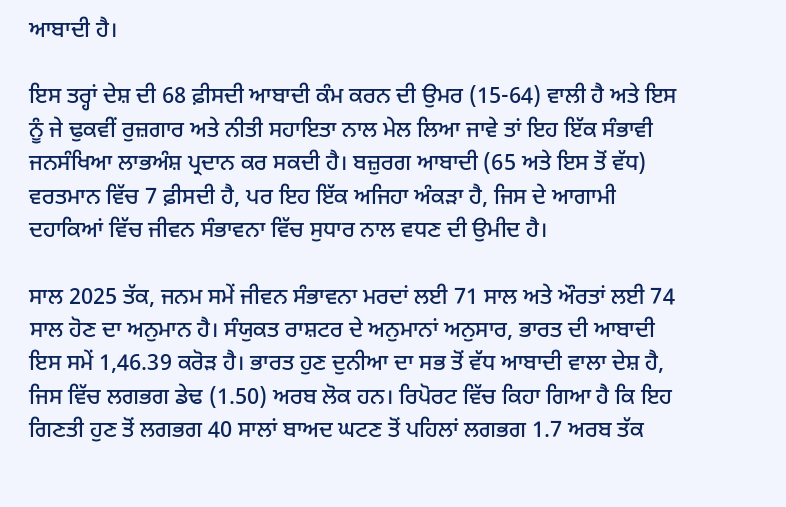ਆਬਾਦੀ ਹੈ।

ਇਸ ਤਰ੍ਹਾਂ ਦੇਸ਼ ਦੀ 68 ਫ਼ੀਸਦੀ ਆਬਾਦੀ ਕੰਮ ਕਰਨ ਦੀ ਉਮਰ (15-64) ਵਾਲੀ ਹੈ ਅਤੇ ਇਸ ਨੂੰ ਜੇ ਢੁਕਵੀਂ ਰੁਜ਼ਗਾਰ ਅਤੇ ਨੀਤੀ ਸਹਾਇਤਾ ਨਾਲ ਮੇਲ ਲਿਆ ਜਾਵੇ ਤਾਂ ਇਹ ਇੱਕ ਸੰਭਾਵੀ ਜਨਸੰਖਿਆ ਲਾਭਅੰਸ਼ ਪ੍ਰਦਾਨ ਕਰ ਸਕਦੀ ਹੈ। ਬਜ਼ੁਰਗ ਆਬਾਦੀ (65 ਅਤੇ ਇਸ ਤੋਂ ਵੱਧ) ਵਰਤਮਾਨ ਵਿੱਚ 7 ਫ਼ੀਸਦੀ ਹੈ, ਪਰ ਇਹ ਇੱਕ ਅਜਿਹਾ ਅੰਕੜਾ ਹੈ, ਜਿਸ ਦੇ ਆਗਾਮੀ ਦਹਾਕਿਆਂ ਵਿੱਚ ਜੀਵਨ ਸੰਭਾਵਨਾ ਵਿੱਚ ਸੁਧਾਰ ਨਾਲ ਵਧਣ ਦੀ ਉਮੀਦ ਹੈ।

ਸਾਲ 2025 ਤੱਕ, ਜਨਮ ਸਮੇਂ ਜੀਵਨ ਸੰਭਾਵਨਾ ਮਰਦਾਂ ਲਈ 71 ਸਾਲ ਅਤੇ ਔਰਤਾਂ ਲਈ 74 ਸਾਲ ਹੋਣ ਦਾ ਅਨੁਮਾਨ ਹੈ। ਸੰਯੁਕਤ ਰਾਸ਼ਟਰ ਦੇ ਅਨੁਮਾਨਾਂ ਅਨੁਸਾਰ, ਭਾਰਤ ਦੀ ਆਬਾਦੀ ਇਸ ਸਮੇਂ 1,46.39 ਕਰੋੜ ਹੈ। ਭਾਰਤ ਹੁਣ ਦੁਨੀਆ ਦਾ ਸਭ ਤੋਂ ਵੱਧ ਆਬਾਦੀ ਵਾਲਾ ਦੇਸ਼ ਹੈ, ਜਿਸ ਵਿੱਚ ਲਗਭਗ ਡੇਢ (1.50) ਅਰਬ ਲੋਕ ਹਨ। ਰਿਪੋਰਟ ਵਿੱਚ ਕਿਹਾ ਗਿਆ ਹੈ ਕਿ ਇਹ ਗਿਣਤੀ ਹੁਣ ਤੋਂ ਲਗਭਗ 40 ਸਾਲਾਂ ਬਾਅਦ ਘਟਣ ਤੋਂ ਪਹਿਲਾਂ ਲਗਭਗ 1.7 ਅਰਬ ਤੱਕ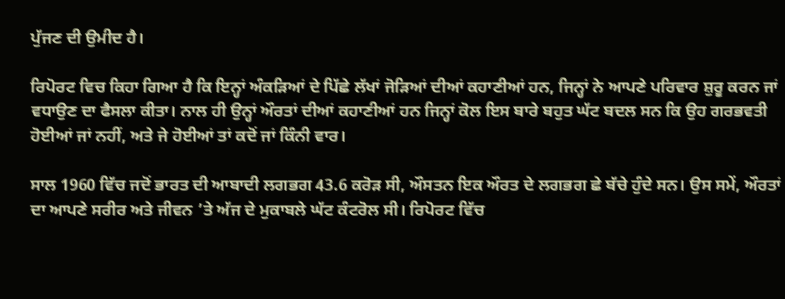ਪੁੱਜਣ ਦੀ ਉਮੀਦ ਹੈ।

ਰਿਪੋਰਟ ਵਿਚ ਕਿਹਾ ਗਿਆ ਹੈ ਕਿ ਇਨ੍ਹਾਂ ਅੰਕੜਿਆਂ ਦੇ ਪਿੱਛੇ ਲੱਖਾਂ ਜੋੜਿਆਂ ਦੀਆਂ ਕਹਾਣੀਆਂ ਹਨ, ਜਿਨ੍ਹਾਂ ਨੇ ਆਪਣੇ ਪਰਿਵਾਰ ਸ਼ੁਰੂ ਕਰਨ ਜਾਂ ਵਧਾਉਣ ਦਾ ਫੈਸਲਾ ਕੀਤਾ। ਨਾਲ ਹੀ ਉਨ੍ਹਾਂ ਔਰਤਾਂ ਦੀਆਂ ਕਹਾਣੀਆਂ ਹਨ ਜਿਨ੍ਹਾਂ ਕੋਲ ਇਸ ਬਾਰੇ ਬਹੁਤ ਘੱਟ ਬਦਲ ਸਨ ਕਿ ਉਹ ਗਰਭਵਤੀ ਹੋਈਆਂ ਜਾਂ ਨਹੀਂ, ਅਤੇ ਜੇ ਹੋਈਆਂ ਤਾਂ ਕਦੋਂ ਜਾਂ ਕਿੰਨੀ ਵਾਰ।

ਸਾਲ 1960 ਵਿੱਚ ਜਦੋਂ ਭਾਰਤ ਦੀ ਆਬਾਦੀ ਲਗਭਗ 43.6 ਕਰੋੜ ਸੀ, ਔਸਤਨ ਇਕ ਔਰਤ ਦੇ ਲਗਭਗ ਛੇ ਬੱਚੇ ਹੁੰਦੇ ਸਨ। ਉਸ ਸਮੇਂ, ਔਰਤਾਂ ਦਾ ਆਪਣੇ ਸਰੀਰ ਅਤੇ ਜੀਵਨ ’ਤੇ ਅੱਜ ਦੇ ਮੁਕਾਬਲੇ ਘੱਟ ਕੰਟਰੋਲ ਸੀ। ਰਿਪੋਰਟ ਵਿੱਚ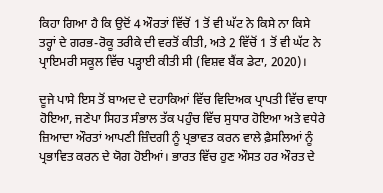ਕਿਹਾ ਗਿਆ ਹੈ ਕਿ ਉਦੋਂ 4 ਔਰਤਾਂ ਵਿੱਚੋਂ 1 ਤੋਂ ਵੀ ਘੱਟ ਨੇ ਕਿਸੇ ਨਾ ਕਿਸੇ ਤਰ੍ਹਾਂ ਦੇ ਗਰਭ-ਰੋਕੂ ਤਰੀਕੇ ਦੀ ਵਰਤੋਂ ਕੀਤੀ, ਅਤੇ 2 ਵਿੱਚੋਂ 1 ਤੋਂ ਵੀ ਘੱਟ ਨੇ ਪ੍ਰਾਇਮਰੀ ਸਕੂਲ ਵਿੱਚ ਪੜ੍ਹਾਈ ਕੀਤੀ ਸੀ (ਵਿਸ਼ਵ ਬੈਂਕ ਡੇਟਾ, 2020)।

ਦੂਜੇ ਪਾਸੇ ਇਸ ਤੋਂ ਬਾਅਦ ਦੇ ਦਹਾਕਿਆਂ ਵਿੱਚ ਵਿਦਿਅਕ ਪ੍ਰਾਪਤੀ ਵਿੱਚ ਵਾਧਾ ਹੋਇਆ, ਜਣੇਪਾ ਸਿਹਤ ਸੰਭਾਲ ਤੱਕ ਪਹੁੰਚ ਵਿੱਚ ਸੁਧਾਰ ਹੋਇਆ ਅਤੇ ਵਧੇਰੇ ਜ਼ਿਆਦਾ ਔਰਤਾਂ ਆਪਣੀ ਜ਼ਿੰਦਗੀ ਨੂੰ ਪ੍ਰਭਾਵਤ ਕਰਨ ਵਾਲੇ ਫ਼ੈਸਲਿਆਂ ਨੂੰ ਪ੍ਰਭਾਵਿਤ ਕਰਨ ਦੇ ਯੋਗ ਹੋਈਆਂ। ਭਾਰਤ ਵਿੱਚ ਹੁਣ ਔਸਤ ਹਰ ਔਰਤ ਦੇ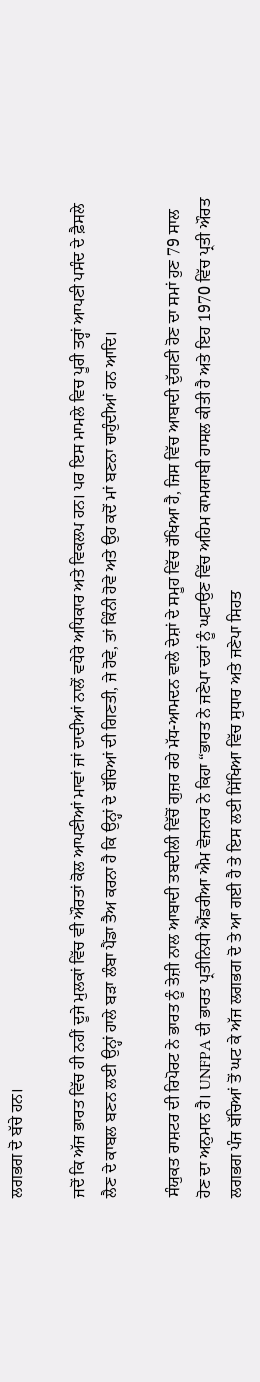ਲਗਭਗ ਦੋ ਬੱਚੇ ਹਨ।

ਜਦੋਂ ਕਿ ਅੱਜ ਭਾਰਤ ਵਿੱਚ ਹੀ ਨਹੀਂ ਦੂਜੇ ਮੁਲਕਾਂ ਵਿੱਚ ਵੀ ਔਰਤਾਂ ਕੋਲ ਆਪਣੀਆਂ ਮਾਵਾਂ ਜਾਂ ਦਾਦੀਆਂ ਨਾਲੋਂ ਵਧੇਰੇ ਅਧਿਕਾਰ ਅਤੇ ਵਿਕਲਪ ਹਨ। ਪਰ ਇਸ ਮਾਮਲੇ ਵਿਚ ਪੂਰੀ ਤਰ੍ਹਾਂ ਆਪਣੀ ਪਸੰਦ ਦੇ ਫ਼ੈਸਲੇ ਲੈਣ ਦੇ ਕਾਬਲ ਬਣਨ ਲਈ ਉਨ੍ਹਾਂ ਹਾਲੇ ਬੜਾ ਲੰਬਾ ਪੈਂਡਾ ਤੈਅ ਕਰਨਾ ਹੈ ਕਿ ਉਨ੍ਹਾਂ ਦੇ ਬੱਚਿਆਂ ਦੀ ਗਿਣਤੀ, ਜੇ ਹੋਵੇ, ਤਾਂ ਕਿੰਨੀ ਹੋਵੇ ਅਤੇ ਉਹ ਕਦੋਂ ਮਾਂ ਬਣਨਾ ਚਾਹੁੰਦੀਆਂ ਹਨ ਆਦਿ।

ਸੰਯੁਕਤ ਰਾਸ਼ਟਰ ਦੀ ਰਿਪੋਰਟ ਨੇ ਭਾਰਤ ਨੂੰ ਤੇਜ਼ੀ ਨਾਲ ਆਬਾਦੀ ਤਬਦੀਲੀ ਵਿੱਚੋਂ ਗੁਜ਼ਰ ਰਹੇ ਮੱਧ-ਆਮਦਨ ਵਾਲੇ ਦੇਸ਼ਾਂ ਦੇ ਸਮੂਹ ਵਿੱਚ ਰੱਖਿਆ ਹੈ, ਜਿਸ ਵਿੱਚ ਆਬਾਦੀ ਦੁੱਗਣੀ ਹੋਣ ਦਾ ਸਮਾਂ ਹੁਣ 79 ਸਾਲ ਹੋਣ ਦਾ ਅਨੁਮਾਨ ਹੈ। UNFPA ਦੀ ਭਾਰਤ ਪ੍ਰਤੀਨਿਧੀ ਐਂਡਰੀਆ ਐਮ ਵੋਜਨਾਰ ਨੇ ਕਿਹਾ “ਭਾਰਤ ਨੇ ਜਣੇਪਾ ਦਰਾਂ ਨੂੰ ਘਟਾਉਣ ਵਿੱਚ ਅਹਿਮ ਕਾਮਯਾਬੀ ਹਾਸਲ ਕੀਤੀ ਹੈ ਅਤੇ ਇਹ 1970 ਵਿੱਚ ਪ੍ਰਤੀ ਔਰਤ ਲਗਭਗ ਪੰਜ ਬੱਚਿਆਂ ਤੋਂ ਘਟ ਕੇ ਅੱਜ ਲਗਭਗ ਦੋ ਤੇ ਆ ਗਈ ਹੈ ਤੇ ਇਸ ਲਈ ਸਿੱਖਿਆ ਵਿੱਚ ਸੁਧਾਰ ਅਤੇ ਜਣੇਪਾ ਸਿਹਤ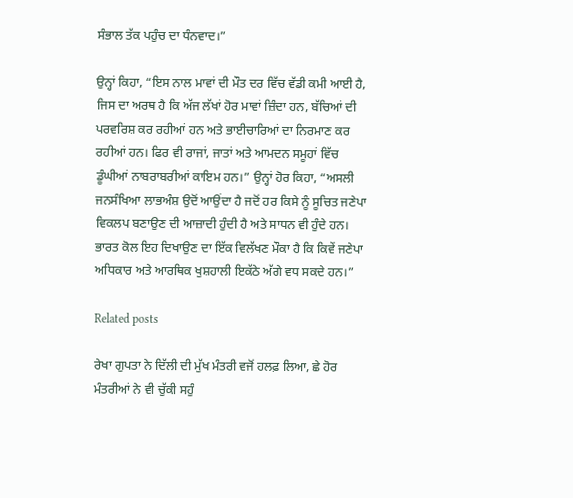ਸੰਭਾਲ ਤੱਕ ਪਹੁੰਚ ਦਾ ਧੰਨਵਾਦ।”

ਉਨ੍ਹਾਂ ਕਿਹਾ, “ਇਸ ਨਾਲ ਮਾਵਾਂ ਦੀ ਮੌਤ ਦਰ ਵਿੱਚ ਵੱਡੀ ਕਮੀ ਆਈ ਹੈ, ਜਿਸ ਦਾ ਅਰਥ ਹੈ ਕਿ ਅੱਜ ਲੱਖਾਂ ਹੋਰ ਮਾਵਾਂ ਜ਼ਿੰਦਾ ਹਨ, ਬੱਚਿਆਂ ਦੀ ਪਰਵਰਿਸ਼ ਕਰ ਰਹੀਆਂ ਹਨ ਅਤੇ ਭਾਈਚਾਰਿਆਂ ਦਾ ਨਿਰਮਾਣ ਕਰ ਰਹੀਆਂ ਹਨ। ਫਿਰ ਵੀ ਰਾਜਾਂ, ਜਾਤਾਂ ਅਤੇ ਆਮਦਨ ਸਮੂਹਾਂ ਵਿੱਚ ਡੂੰਘੀਆਂ ਨਾਬਰਾਬਰੀਆਂ ਕਾਇਮ ਹਨ।” ਉਨ੍ਹਾਂ ਹੋਰ ਕਿਹਾ, “ਅਸਲੀ ਜਨਸੰਖਿਆ ਲਾਭਅੰਸ਼ ਉਦੋਂ ਆਉਂਦਾ ਹੈ ਜਦੋਂ ਹਰ ਕਿਸੇ ਨੂੰ ਸੂਚਿਤ ਜਣੇਪਾ ਵਿਕਲਪ ਬਣਾਉਣ ਦੀ ਆਜ਼ਾਦੀ ਹੁੰਦੀ ਹੈ ਅਤੇ ਸਾਧਨ ਵੀ ਹੁੰਦੇ ਹਨ। ਭਾਰਤ ਕੋਲ ਇਹ ਦਿਖਾਉਣ ਦਾ ਇੱਕ ਵਿਲੱਖਣ ਮੌਕਾ ਹੈ ਕਿ ਕਿਵੇਂ ਜਣੇਪਾ ਅਧਿਕਾਰ ਅਤੇ ਆਰਥਿਕ ਖੁਸ਼ਹਾਲੀ ਇਕੱਠੇ ਅੱਗੇ ਵਧ ਸਕਦੇ ਹਨ।”

Related posts

ਰੇਖਾ ਗੁਪਤਾ ਨੇ ਦਿੱਲੀ ਦੀ ਮੁੱਖ ਮੰਤਰੀ ਵਜੋਂ ਹਲਫ਼ ਲਿਆ, ਛੇ ਹੋਰ ਮੰਤਰੀਆਂ ਨੇ ਵੀ ਚੁੱਕੀ ਸਹੁੰ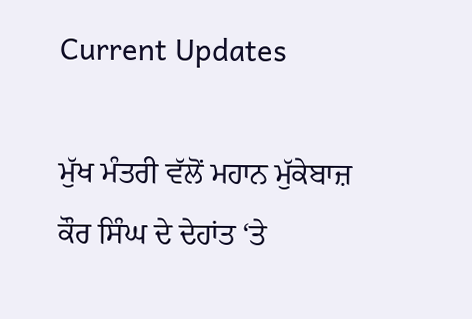Current Updates

ਮੁੱਖ ਮੰਤਰੀ ਵੱਲੋਂ ਮਹਾਨ ਮੁੱਕੇਬਾਜ਼ ਕੌਰ ਸਿੰਘ ਦੇ ਦੇਹਾਂਤ ‘ਤੇ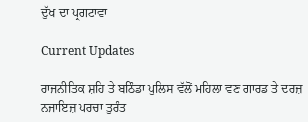ਦੁੱਖ ਦਾ ਪ੍ਰਗਟਾਵਾ

Current Updates

ਰਾਜਨੀਤਿਕ ਸ਼ਹਿ ਤੇ ਬਠਿੰਡਾ ਪੁਲਿਸ ਵੱਲੋਂ ਮਹਿਲਾ ਵਣ ਗਾਰਡ ਤੇ ਦਰਜ਼ ਨਜਾਇਜ਼ ਪਰਚਾ ਤੁਰੰਤ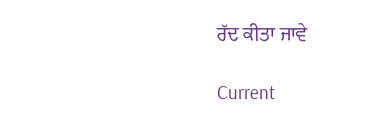ਰੱਦ ਕੀਤਾ ਜਾਵੇ

Current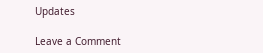Updates

Leave a Comment